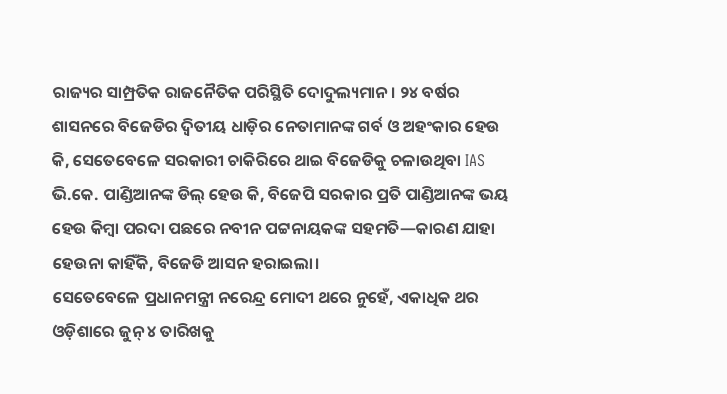ରାଜ୍ୟର ସାମ୍ପ୍ରତିକ ରାଜନୈତିକ ପରିସ୍ଥିତି ଦୋଦୁଲ୍ୟମାନ। ୨୪ ବର୍ଷର ଶାସନରେ ବିଜେଡିର ଦ୍ୱିତୀୟ ଧାଡ଼ିର ନେତାମାନଙ୍କ ଗର୍ବ ଓ ଅହଂକାର ହେଉ କି, ସେତେବେଳେ ସରକାରୀ ଚାକିରିରେ ଥାଇ ବିଜେଡିକୁ ଚଳାଉଥିବା IAS ଭି.କେ. ପାଣ୍ଡିଆନଙ୍କ ଡିଲ୍ ହେଉ କି, ବିଜେପି ସରକାର ପ୍ରତି ପାଣ୍ଡିଆନଙ୍କ ଭୟ ହେଉ କିମ୍ବା ପରଦା ପଛରେ ନବୀନ ପଟ୍ଟନାୟକଙ୍କ ସହମତି—କାରଣ ଯାହା ହେଉନା କାହିଁକି, ବିଜେଡି ଆସନ ହରାଇଲା।
ସେତେବେଳେ ପ୍ରଧାନମନ୍ତ୍ରୀ ନରେନ୍ଦ୍ର ମୋଦୀ ଥରେ ନୁହେଁ, ଏକାଧିକ ଥର ଓଡ଼ିଶାରେ ଜୁନ୍ ୪ ତାରିଖକୁ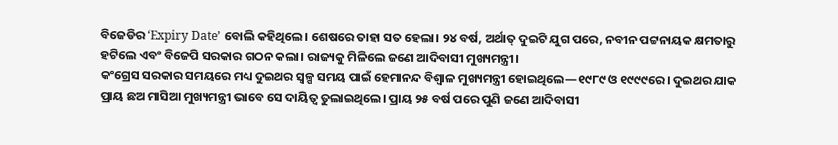ବିଜେଡିର ‘Expiry Date’ ବୋଲି କହିଥିଲେ। ଶେଷରେ ତାହା ସତ ହେଲା। ୨୪ ବର୍ଷ, ଅର୍ଥାତ୍ ଦୁଇଟି ଯୁଗ ପରେ, ନବୀନ ପଟ୍ଟନାୟକ କ୍ଷମତାରୁ ହଟିଲେ ଏବଂ ବିଜେପି ସରକାର ଗଠନ କଲା। ରାଜ୍ୟକୁ ମିଳିଲେ ଜଣେ ଆଦିବାସୀ ମୁଖ୍ୟମନ୍ତ୍ରୀ।
କଂଗ୍ରେସ ସରକାର ସମୟରେ ମଧ୍ୟ ଦୁଇଥର ସ୍ୱଳ୍ପ ସମୟ ପାଇଁ ହେମାନନ୍ଦ ବିଶ୍ୱାଳ ମୁଖ୍ୟମନ୍ତ୍ରୀ ହୋଇଥିଲେ—୧୯୮୯ ଓ ୧୯୯୯ରେ। ଦୁଇଥର ଯାକ ପ୍ରାୟ ଛଅ ମାସିଆ ମୁଖ୍ୟମନ୍ତ୍ରୀ ଭାବେ ସେ ଦାୟିତ୍ୱ ତୁଲାଇଥିଲେ। ପ୍ରାୟ ୨୫ ବର୍ଷ ପରେ ପୁଣି ଜଣେ ଆଦିବାସୀ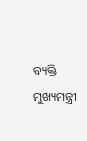ବ୍ୟକ୍ତି ମୁଖ୍ୟମନ୍ତ୍ରୀ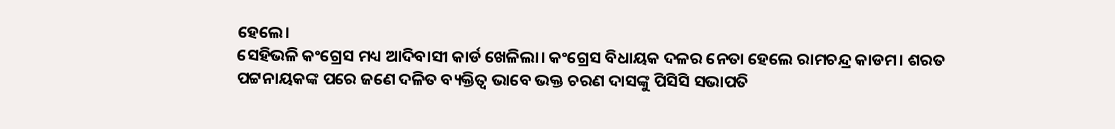ହେଲେ।
ସେହିଭଳି କଂଗ୍ରେସ ମଧ୍ୟ ଆଦିବାସୀ କାର୍ଡ ଖେଳିଲା। କଂଗ୍ରେସ ବିଧାୟକ ଦଳର ନେତା ହେଲେ ରାମଚନ୍ଦ୍ର କାଡମ। ଶରତ ପଟ୍ଟନାୟକଙ୍କ ପରେ ଜଣେ ଦଳିତ ବ୍ୟକ୍ତିତ୍ୱ ଭାବେ ଭକ୍ତ ଚରଣ ଦାସଙ୍କୁ ପିସିସି ସଭାପତି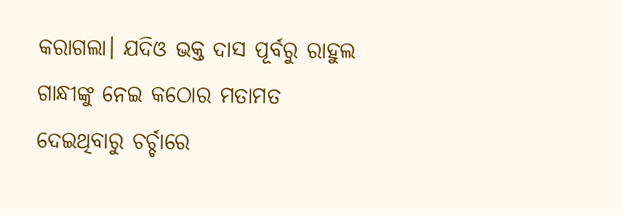କରାଗଲା। ଯଦିଓ ଭକ୍ତ ଦାସ ପୂର୍ବରୁ ରାହୁଲ ଗାନ୍ଧୀଙ୍କୁ ନେଇ କଠୋର ମତାମତ ଦେଇଥିବାରୁ ଚର୍ଚ୍ଚାରେ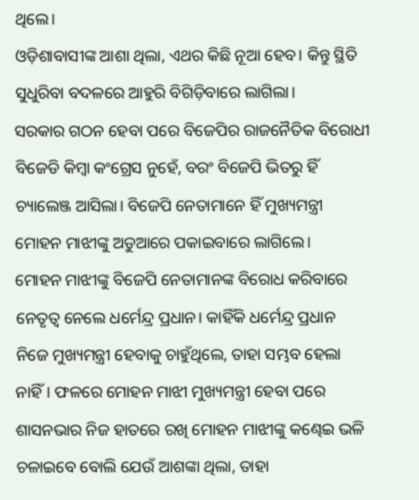ଥିଲେ।
ଓଡ଼ିଶାବାସୀଙ୍କ ଆଶା ଥିଲା, ଏଥର କିଛି ନୂଆ ହେବ। କିନ୍ତୁ ସ୍ଥିତି ସୁଧୁରିବା ବଦଳରେ ଆହୁରି ବିଗିଡ଼ିବାରେ ଲାଗିଲା।
ସରକାର ଗଠନ ହେବା ପରେ ବିଜେପିର ରାଜନୈତିକ ବିରୋଧୀ ବିଜେଡି କିମ୍ବା କଂଗ୍ରେସ ନୁହେଁ, ବରଂ ବିଜେପି ଭିତରୁ ହିଁ ଚ୍ୟାଲେଞ୍ଜ ଆସିଲା। ବିଜେପି ନେତାମାନେ ହିଁ ମୁଖ୍ୟମନ୍ତ୍ରୀ ମୋହନ ମାଝୀଙ୍କୁ ଅଡୁଆରେ ପକାଇବାରେ ଲାଗିଲେ।
ମୋହନ ମାଝୀଙ୍କୁ ବିଜେପି ନେତାମାନଙ୍କ ବିରୋଧ କରିବାରେ ନେତୃତ୍ୱ ନେଲେ ଧର୍ମେନ୍ଦ୍ର ପ୍ରଧାନ। କାହିଁକି ଧର୍ମେନ୍ଦ୍ର ପ୍ରଧାନ ନିଜେ ମୁଖ୍ୟମନ୍ତ୍ରୀ ହେବାକୁ ଚାହୁଁଥିଲେ, ତାହା ସମ୍ଭବ ହେଲା ନାହିଁ। ଫଳରେ ମୋହନ ମାଝୀ ମୁଖ୍ୟମନ୍ତ୍ରୀ ହେବା ପରେ ଶାସନଭାର ନିଜ ହାତରେ ରଖି ମୋହନ ମାଝୀଙ୍କୁ କଣ୍ଢେଇ ଭଳି ଚଳାଇବେ ବୋଲି ଯେଉଁ ଆଶଙ୍କା ଥିଲା, ତାହା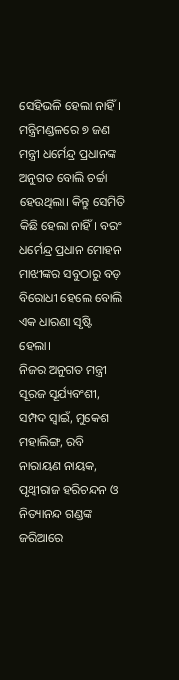ସେହିଭଳି ହେଲା ନାହିଁ।
ମନ୍ତ୍ରିମଣ୍ଡଳରେ ୭ ଜଣ ମନ୍ତ୍ରୀ ଧର୍ମେନ୍ଦ୍ର ପ୍ରଧାନଙ୍କ ଅନୁଗତ ବୋଲି ଚର୍ଚ୍ଚା ହେଉଥିଲା। କିନ୍ତୁ ସେମିତି କିଛି ହେଲା ନାହିଁ। ବରଂ ଧର୍ମେନ୍ଦ୍ର ପ୍ରଧାନ ମୋହନ ମାଝୀଙ୍କର ସବୁଠାରୁ ବଡ଼ ବିରୋଧୀ ହେଲେ ବୋଲି ଏକ ଧାରଣା ସୃଷ୍ଟି ହେଲା।
ନିଜର ଅନୁଗତ ମନ୍ତ୍ରୀ ସୂରଜ ସୂର୍ଯ୍ୟବଂଶୀ, ସମ୍ପଦ ସ୍ୱାଇଁ, ମୁକେଶ ମହାଲିଙ୍ଗ, ରବି ନାରାୟଣ ନାୟକ, ପୃଥ୍ୱୀରାଜ ହରିଚନ୍ଦନ ଓ ନିତ୍ୟାନନ୍ଦ ଗଣ୍ଡଙ୍କ ଜରିଆରେ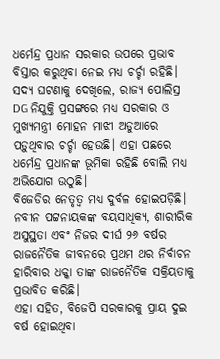ଧର୍ମେନ୍ଦ୍ର ପ୍ରଧାନ ସରକାର ଉପରେ ପ୍ରଭାବ ବିସ୍ତାର କରୁଥିବା ନେଇ ମଧ୍ୟ ଚର୍ଚ୍ଚା ରହିଛି।
ସଦ୍ୟ ଘଟଣାକୁ ଦେଖିଲେ, ରାଜ୍ୟ ପୋଲିସ୍ର DG ନିଯୁକ୍ତି ପ୍ରସଙ୍ଗରେ ମଧ୍ୟ ସରକାର ଓ ମୁଖ୍ୟମନ୍ତ୍ରୀ ମୋହନ ମାଝୀ ଅଡୁଆରେ ପଡ଼ୁଥିବାର ଚର୍ଚ୍ଚା ହେଉଛି। ଏହା ପଛରେ ଧର୍ମେନ୍ଦ୍ର ପ୍ରଧାନଙ୍କ ଭୂମିକା ରହିଛି ବୋଲି ମଧ୍ୟ ଅଭିଯୋଗ ଉଠୁଛି।
ବିଜେଡିର ନେତୃତ୍ୱ ମଧ୍ୟ ଦୁର୍ବଳ ହୋଇପଡ଼ିଛି। ନବୀନ ପଟ୍ଟନାୟକଙ୍କ ବୟସାଧିକ୍ୟ, ଶାରୀରିକ ଅସୁସ୍ଥତା ଏବଂ ନିଜର ଦୀର୍ଘ ୨୬ ବର୍ଷର ରାଜନୈତିକ ଜୀବନରେ ପ୍ରଥମ ଥର ନିର୍ବାଚନ ହାରିବାର ଧକ୍କା ତାଙ୍କ ରାଜନୈତିକ ସକ୍ରିୟତାକୁ ପ୍ରଭାବିତ କରିଛି।
ଏହା ସହିତ, ବିଜେପି ସରକାରକୁ ପ୍ରାୟ ଦୁଇ ବର୍ଷ ହୋଇଥିବା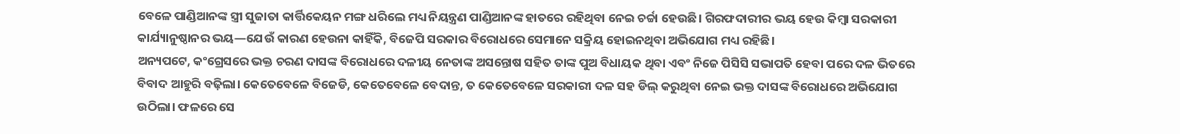ବେଳେ ପାଣ୍ଡିଆନଙ୍କ ସ୍ତ୍ରୀ ସୁଜାତା କାର୍ତ୍ତିକେୟନ ମଙ୍ଗ ଧରିଲେ ମଧ୍ୟ ନିୟନ୍ତ୍ରଣ ପାଣ୍ଡିଆନଙ୍କ ହାତରେ ରହିଥିବା ନେଇ ଚର୍ଚ୍ଚା ହେଉଛି। ଗିରଫଦାରୀର ଭୟ ହେଉ କିମ୍ବା ସରକାରୀ କାର୍ଯ୍ୟାନୁଷ୍ଠାନର ଭୟ—ଯେଉଁ କାରଣ ହେଉନା କାହିଁକି, ବିଜେପି ସରକାର ବିରୋଧରେ ସେମାନେ ସକ୍ରିୟ ହୋଇନଥିବା ଅଭିଯୋଗ ମଧ୍ୟ ରହିଛି।
ଅନ୍ୟପଟେ, କଂଗ୍ରେସରେ ଭକ୍ତ ଚରଣ ଦାସଙ୍କ ବିରୋଧରେ ଦଳୀୟ ନେତାଙ୍କ ଅସନ୍ତୋଷ ସହିତ ତାଙ୍କ ପୁଅ ବିଧାୟକ ଥିବା ଏବଂ ନିଜେ ପିସିସି ସଭାପତି ହେବା ପରେ ଦଳ ଭିତରେ ବିବାଦ ଆହୁରି ବଢ଼ିଲା। କେତେବେଳେ ବିଜେଡି, କେତେବେଳେ ବେଦାନ୍ତ, ତ କେତେବେଳେ ସରକାରୀ ଦଳ ସହ ଡିଲ୍ କରୁଥିବା ନେଇ ଭକ୍ତ ଦାସଙ୍କ ବିରୋଧରେ ଅଭିଯୋଗ ଉଠିଲା। ଫଳରେ ସେ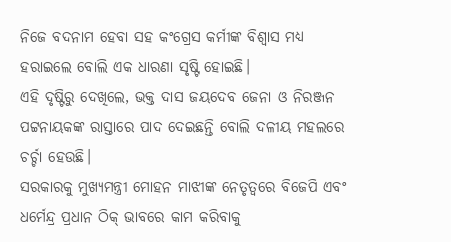ନିଜେ ବଦନାମ ହେବା ସହ କଂଗ୍ରେସ କର୍ମୀଙ୍କ ବିଶ୍ୱାସ ମଧ୍ୟ ହରାଇଲେ ବୋଲି ଏକ ଧାରଣା ସୃଷ୍ଟି ହୋଇଛି।
ଏହି ଦୃଷ୍ଟିରୁ ଦେଖିଲେ, ଭକ୍ତ ଦାସ ଜୟଦେବ ଜେନା ଓ ନିରଞ୍ଜନ ପଟ୍ଟନାୟକଙ୍କ ରାସ୍ତାରେ ପାଦ ଦେଇଛନ୍ତି ବୋଲି ଦଳୀୟ ମହଲରେ ଚର୍ଚ୍ଚା ହେଉଛି।
ସରକାରକୁ ମୁଖ୍ୟମନ୍ତ୍ରୀ ମୋହନ ମାଝୀଙ୍କ ନେତୃତ୍ୱରେ ବିଜେପି ଏବଂ ଧର୍ମେନ୍ଦ୍ର ପ୍ରଧାନ ଠିକ୍ ଭାବରେ କାମ କରିବାକୁ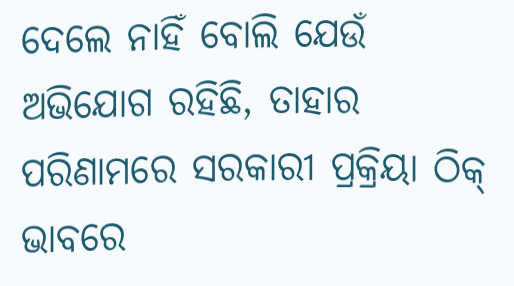ଦେଲେ ନାହିଁ ବୋଲି ଯେଉଁ ଅଭିଯୋଗ ରହିଛି, ତାହାର ପରିଣାମରେ ସରକାରୀ ପ୍ରକ୍ରିୟା ଠିକ୍ ଭାବରେ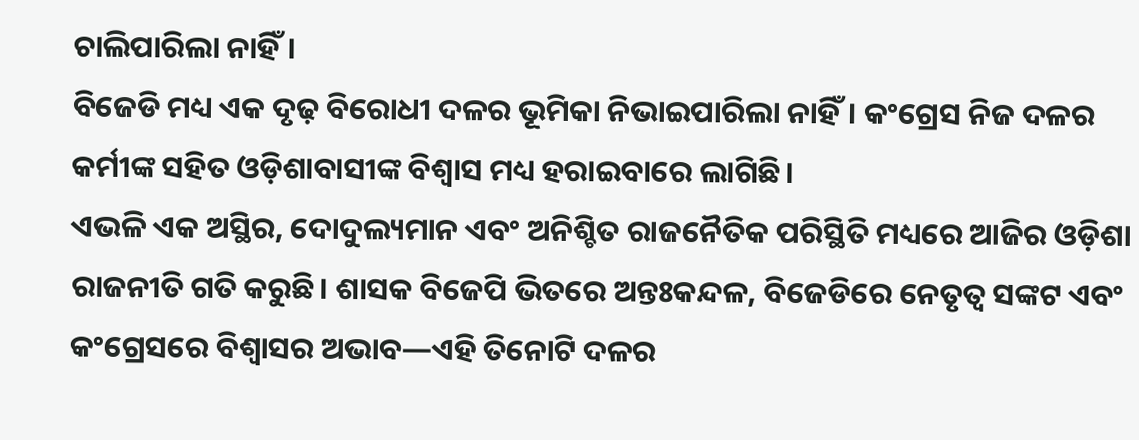ଚାଲିପାରିଲା ନାହିଁ।
ବିଜେଡି ମଧ୍ୟ ଏକ ଦୃଢ଼ ବିରୋଧୀ ଦଳର ଭୂମିକା ନିଭାଇପାରିଲା ନାହିଁ। କଂଗ୍ରେସ ନିଜ ଦଳର କର୍ମୀଙ୍କ ସହିତ ଓଡ଼ିଶାବାସୀଙ୍କ ବିଶ୍ୱାସ ମଧ୍ୟ ହରାଇବାରେ ଲାଗିଛି।
ଏଭଳି ଏକ ଅସ୍ଥିର, ଦୋଦୁଲ୍ୟମାନ ଏବଂ ଅନିଶ୍ଚିତ ରାଜନୈତିକ ପରିସ୍ଥିତି ମଧ୍ୟରେ ଆଜିର ଓଡ଼ିଶା ରାଜନୀତି ଗତି କରୁଛି। ଶାସକ ବିଜେପି ଭିତରେ ଅନ୍ତଃକନ୍ଦଳ, ବିଜେଡିରେ ନେତୃତ୍ୱ ସଙ୍କଟ ଏବଂ କଂଗ୍ରେସରେ ବିଶ୍ୱାସର ଅଭାବ—ଏହି ତିନୋଟି ଦଳର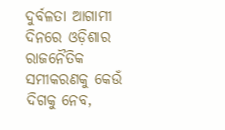ଦୁର୍ବଳତା ଆଗାମୀ ଦିନରେ ଓଡ଼ିଶାର ରାଜନୈତିକ ସମୀକରଣକୁ କେଉଁ ଦିଗକୁ ନେବ,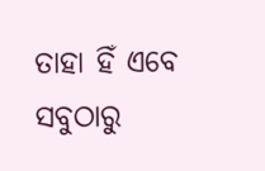ତାହା ହିଁ ଏବେ ସବୁଠାରୁ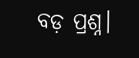ବଡ଼ ପ୍ରଶ୍ନ।